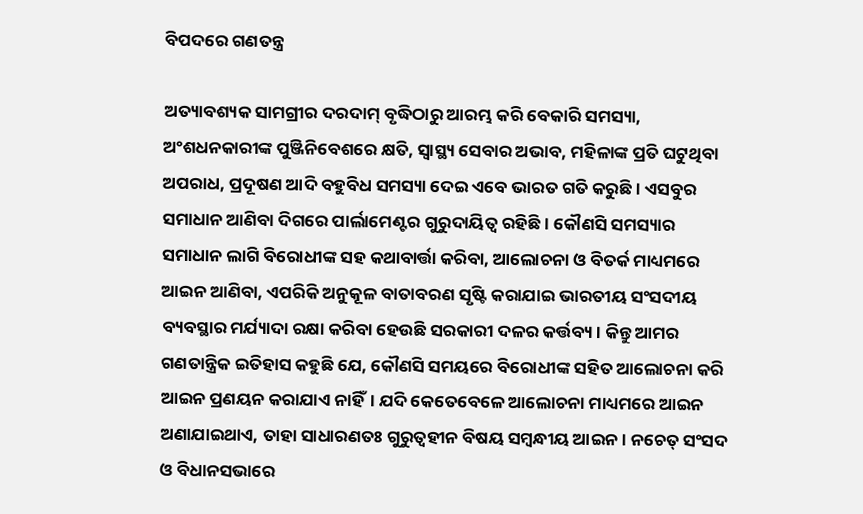ବିପଦରେ ଗଣତନ୍ତ୍ର

ଅତ୍ୟାବଶ୍ୟକ ସାମଗ୍ରୀର ଦରଦାମ୍‌ ବୃଦ୍ଧିଠାରୁ ଆରମ୍ଭ କରି ବେକାରି ସମସ୍ୟା, ଅଂଶଧନକାରୀଙ୍କ ପୁଞ୍ଜିନିବେଶରେ କ୍ଷତି, ସ୍ବାସ୍ଥ୍ୟ ସେବାର ଅଭାବ, ମହିଳାଙ୍କ ପ୍ରତି ଘଟୁଥିବା ଅପରାଧ, ପ୍ରଦୂଷଣ ଆଦି ବହୁବିଧ ସମସ୍ୟା ଦେଇ ଏବେ ଭାରତ ଗତି କରୁଛି। ଏସବୁର ସମାଧାନ ଆଣିବା ଦିଗରେ ପାର୍ଲାମେଣ୍ଟର ଗୁରୁଦାୟିତ୍ୱ ରହିଛି। କୌଣସି ସମସ୍ୟାର ସମାଧାନ ଲାଗି ବିରୋଧୀଙ୍କ ସହ କଥାବାର୍ତ୍ତା କରିବା, ଆଲୋଚନା ଓ ବିତର୍କ ମାଧ୍ୟମରେ ଆଇନ ଆଣିବା, ଏପରିକି ଅନୁକୂଳ ବାତାବରଣ ସୃଷ୍ଟି କରାଯାଇ ଭାରତୀୟ ସଂସଦୀୟ ବ୍ୟବସ୍ଥାର ମର୍ଯ୍ୟାଦା ରକ୍ଷା କରିବା ହେଉଛି ସରକାରୀ ଦଳର କର୍ତ୍ତବ୍ୟ। କିନ୍ତୁ ଆମର ଗଣତାନ୍ତ୍ରିକ ଇତିହାସ କହୁଛି ଯେ, କୌଣସି ସମୟରେ ବିରୋଧୀଙ୍କ ସହିତ ଆଲୋଚନା କରି ଆଇନ ପ୍ରଣୟନ କରାଯାଏ ନାହିଁ। ଯଦି କେତେବେଳେ ଆଲୋଚନା ମାଧ୍ୟମରେ ଆଇନ ଅଣାଯାଇଥାଏ, ତାହା ସାଧାରଣତଃ ଗୁରୁତ୍ୱହୀନ ବିଷୟ ସମ୍ବନ୍ଧୀୟ ଆଇନ। ନଚେତ୍‌ ସଂସଦ ଓ ବିଧାନସଭାରେ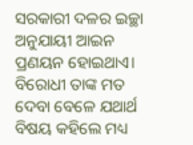ସରକାରୀ ଦଳର ଇଚ୍ଛା ଅନୁଯାୟୀ ଆଇନ ପ୍ରଣୟନ ହୋଇଥାଏ। ବିରୋଧୀ ତାଙ୍କ ମତ ଦେବା ବେଳେ ଯଥାର୍ଥ ବିଷୟ କହିଲେ ମଧ୍ୟ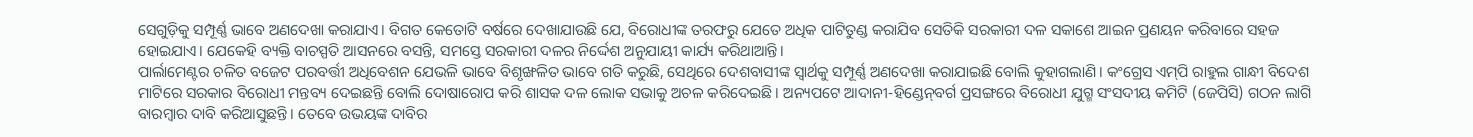ସେଗୁଡ଼ିକୁ ସମ୍ପୂର୍ଣ୍ଣ ଭାବେ ଅଣଦେଖା କରାଯାଏ। ବିଗତ କେତୋଟି ବର୍ଷରେ ଦେଖାଯାଉଛି ଯେ, ବିରୋଧୀଙ୍କ ତରଫରୁ ଯେତେ ଅଧିକ ପାଟିତୁଣ୍ଡ କରାଯିବ ସେତିକି ସରକାରୀ ଦଳ ସକାଶେ ଆଇନ ପ୍ରଣୟନ କରିବାରେ ସହଜ ହୋଇଯାଏ। ଯେକେହି ବ୍ୟକ୍ତି ବାଚସ୍ପତି ଆସନରେ ବସନ୍ତି, ସମସ୍ତେ ସରକାରୀ ଦଳର ନିର୍ଦ୍ଦେଶ ଅନୁଯାୟୀ କାର୍ଯ୍ୟ କରିଥାଆନ୍ତି।
ପାର୍ଲାମେଣ୍ଟର ଚଳିତ ବଜେଟ ପରବର୍ତ୍ତୀ ଅଧିବେଶନ ଯେଭଳି ଭାବେ ବିଶୃଙ୍ଖଳିତ ଭାବେ ଗତି କରୁଛି, ସେଥିରେ ଦେଶବାସୀଙ୍କ ସ୍ବାର୍ଥକୁ ସମ୍ପୂର୍ଣ୍ଣ ଅଣଦେଖା କରାଯାଇଛି ବୋଲି କୁହାଗଲାଣି। କଂଗ୍ରେସ ଏମ୍‌ପି ରାହୁଲ ଗାନ୍ଧୀ ବିଦେଶ ମାଟିରେ ସରକାର ବିରୋଧୀ ମନ୍ତବ୍ୟ ଦେଇଛନ୍ତି ବୋଲି ଦୋଷାରୋପ କରି ଶାସକ ଦଳ ଲୋକ ସଭାକୁ ଅଚଳ କରିଦେଇଛି। ଅନ୍ୟପଟେ ଆଦାନୀ-ହିଣ୍ଡେନ୍‌ବର୍ଗ ପ୍ରସଙ୍ଗରେ ବିରୋଧୀ ଯୁଗ୍ମ ସଂସଦୀୟ କମିଟି (ଜେପିସି) ଗଠନ ଲାଗି ବାରମ୍ବାର ଦାବି କରିଆସୁଛନ୍ତି। ତେବେ ଉଭୟଙ୍କ ଦାବିର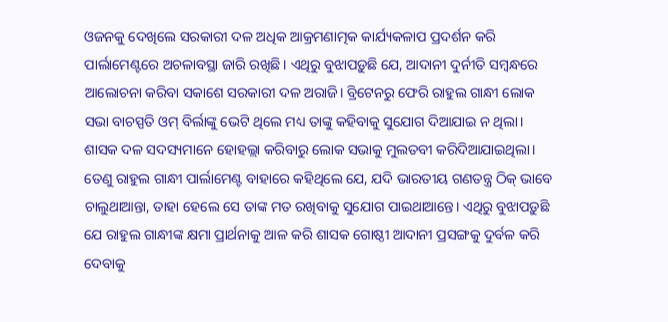ଓଜନକୁ ଦେଖିଲେ ସରକାରୀ ଦଳ ଅଧିକ ଆକ୍ରମଣାତ୍ମକ କାର୍ଯ୍ୟକଳାପ ପ୍ରଦର୍ଶନ କରି ପାର୍ଲାମେଣ୍ଟରେ ଅଚଳାବସ୍ଥା ଜାରି ରଖିଛି। ଏଥିରୁ ବୁଝାପଡ଼ୁଛି ଯେ, ଆଦାନୀ ଦୁର୍ନୀତି ସମ୍ବନ୍ଧରେ ଆଲୋଚନା କରିବା ସକାଶେ ସରକାରୀ ଦଳ ଅରାଜି। ବ୍ରିଟେନରୁ ଫେରି ରାହୁଲ ଗାନ୍ଧୀ ଲୋକ ସଭା ବାଚସ୍ପତି ଓମ୍‌ ବିର୍ଲାଙ୍କୁ ଭେଟି ଥିଲେ ମଧ୍ୟ ତାଙ୍କୁ କହିବାକୁ ସୁଯୋଗ ଦିଆଯାଇ ନ ଥିଲା। ଶାସକ ଦଳ ସଦସ୍ୟମାନେ ହୋହଲ୍ଲା କରିବାରୁ ଲୋକ ସଭାକୁ ମୁଲତବୀ କରିଦିଆଯାଇଥିଲା। ତେଣୁ ରାହୁଲ ଗାନ୍ଧୀ ପାର୍ଲାମେଣ୍ଟ ବାହାରେ କହିଥିଲେ ଯେ, ଯଦି ଭାରତୀୟ ଗଣତନ୍ତ୍ର ଠିକ୍‌ ଭାବେ ଚାଲୁଥାଆନ୍ତା, ତାହା ହେଲେ ସେ ତାଙ୍କ ମତ ରଖିବାକୁ ସୁଯୋଗ ପାଇଥାଆନ୍ତେ। ଏଥିରୁ ବୁଝାପଡ଼ୁଛି ଯେ ରାହୁଲ ଗାନ୍ଧୀଙ୍କ କ୍ଷମା ପ୍ରାର୍ଥନାକୁ ଆଳ କରି ଶାସକ ଗୋଷ୍ଠୀ ଆଦାନୀ ପ୍ରସଙ୍ଗକୁ ଦୁର୍ବଳ କରି ଦେବାକୁ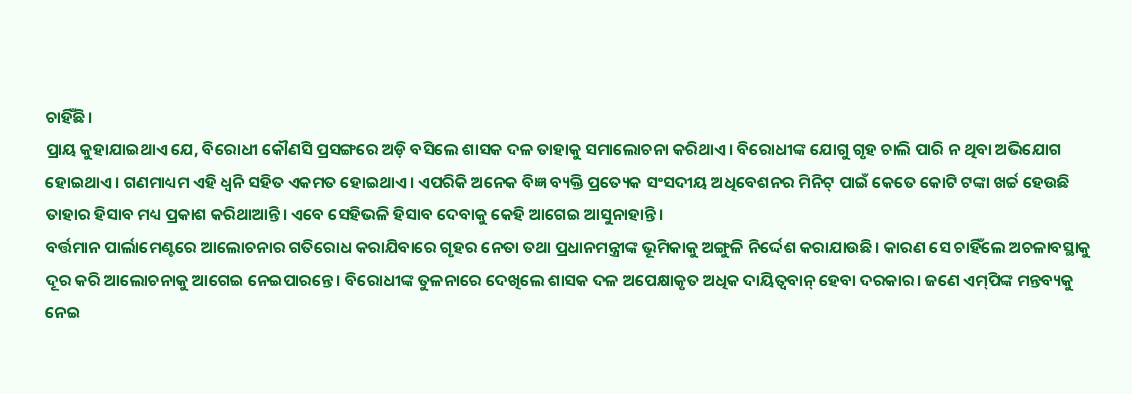ଚାହିଁଛି।
ପ୍ରାୟ କୁହାଯାଇଥାଏ ଯେ, ବିରୋଧୀ କୌଣସି ପ୍ରସଙ୍ଗରେ ଅଡ଼ି ବସିଲେ ଶାସକ ଦଳ ତାହାକୁ ସମାଲୋଚନା କରିଥାଏ। ବିରୋଧୀଙ୍କ ଯୋଗୁ ଗୃହ ଚାଲି ପାରି ନ ଥିବା ଅଭିଯୋଗ ହୋଇଥାଏ। ଗଣମାଧ୍ୟମ ଏହି ଧ୍ୱନି ସହିତ ଏକମତ ହୋଇଥାଏ। ଏପରିକି ଅନେକ ବିଜ୍ଞ ବ୍ୟକ୍ତି ପ୍ରତ୍ୟେକ ସଂସଦୀୟ ଅଧିବେଶନର ମିନିଟ୍‌ ପାଇଁ କେତେ କୋଟି ଟଙ୍କା ଖର୍ଚ୍ଚ ହେଉଛି ତାହାର ହିସାବ ମଧ୍ୟ ପ୍ରକାଶ କରିଥାଆନ୍ତି। ଏବେ ସେହିଭଳି ହିସାବ ଦେବାକୁ କେହି ଆଗେଇ ଆସୁନାହାନ୍ତି।
ବର୍ତ୍ତମାନ ପାର୍ଲାମେଣ୍ଟରେ ଆଲୋଚନାର ଗତିରୋଧ କରାଯିବାରେ ଗୃହର ନେତା ତଥା ପ୍ରଧାନମନ୍ତ୍ରୀଙ୍କ ଭୂମିକାକୁ ଅଙ୍ଗୁଳି ନିର୍ଦ୍ଦେଶ କରାଯାଉଛି। କାରଣ ସେ ଚାହିଁଲେ ଅଚଳାବସ୍ଥାକୁ ଦୂର କରି ଆଲୋଚନାକୁ ଆଗେଇ ନେଇପାରନ୍ତେ। ବିରୋଧୀଙ୍କ ତୁଳନାରେ ଦେଖିଲେ ଶାସକ ଦଳ ଅପେକ୍ଷାକୃତ ଅଧିକ ଦାୟିତ୍ୱବାନ୍‌ ହେବା ଦରକାର। ଜଣେ ଏମ୍‌ପିଙ୍କ ମନ୍ତବ୍ୟକୁ ନେଇ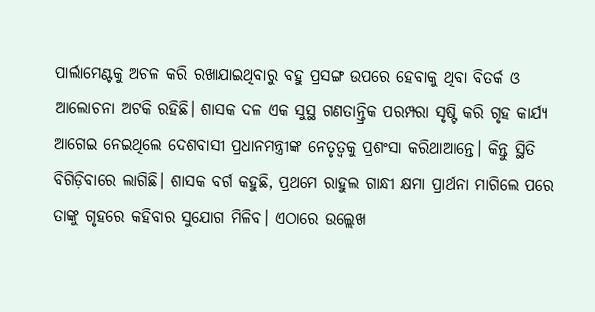ପାର୍ଲାମେଣ୍ଟକୁ ଅଚଳ କରି ରଖାଯାଇଥିବାରୁ ବହୁ ପ୍ରସଙ୍ଗ ଉପରେ ହେବାକୁ ଥିବା ବିତର୍କ ଓ ଆଲୋଚନା ଅଟକି ରହିଛି। ଶାସକ ଦଳ ଏକ ସୁସ୍ଥ ଗଣତାନ୍ତ୍ରିକ ପରମ୍ପରା ସୃଷ୍ଟି କରି ଗୃହ କାର୍ଯ୍ୟ ଆଗେଇ ନେଇଥିଲେ ଦେଶବାସୀ ପ୍ରଧାନମନ୍ତ୍ରୀଙ୍କ ନେତୃତ୍ୱକୁ ପ୍ରଶଂସା କରିଥାଆନ୍ତେ। କିନ୍ତୁ ସ୍ଥିତି ବିଗିଡ଼ିବାରେ ଲାଗିଛି। ଶାସକ ବର୍ଗ କହୁଛି, ପ୍ରଥମେ ରାହୁଲ ଗାନ୍ଧୀ କ୍ଷମା ପ୍ରାର୍ଥନା ମାଗିଲେ ପରେ ତାଙ୍କୁ ଗୃହରେ କହିବାର ସୁଯୋଗ ମିଳିବ। ଏଠାରେ ଉଲ୍ଲେଖ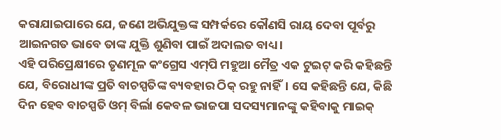କରାଯାଇପାରେ ଯେ, ଜଣେ ଅଭିଯୁକ୍ତଙ୍କ ସମ୍ପର୍କରେ କୌଣସି ରାୟ ଦେବା ପୂର୍ବରୁ ଆଇନଗତ ଭାବେ ତାଙ୍କ ଯୁକ୍ତି ଶୁଣିବା ପାଇଁ ଅଦାଲତ ବାଧ୍ୟ।
ଏହି ପରିପ୍ରେକ୍ଷୀରେ ତୃଣମୂଳ କଂଗ୍ରେସ ଏମ୍‌ପି ମହୁଆ ମୈତ୍ର ଏକ ଟୁଇଟ୍‌ କରି କହିଛନ୍ତି ଯେ, ବିରୋଧୀଙ୍କ ପ୍ରତି ବାଚସ୍ପତିଙ୍କ ବ୍ୟବହାର ଠିକ୍‌ ରହୁ ନାହିଁ। ସେ କହିଛନ୍ତି ଯେ, କିଛି ଦିନ ହେବ ବାଚସ୍ପତି ଓମ୍‌ ବିର୍ଲା କେବଳ ଭାଜପା ସଦସ୍ୟମାନଙ୍କୁ କହିବାକୁ ମାଇକ୍‌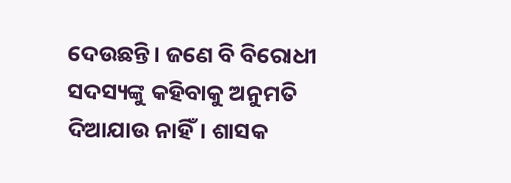ଦେଉଛନ୍ତି। ଜଣେ ବି ବିରୋଧୀ ସଦସ୍ୟଙ୍କୁ କହିବାକୁ ଅନୁମତି ଦିଆଯାଉ ନାହିଁ। ଶାସକ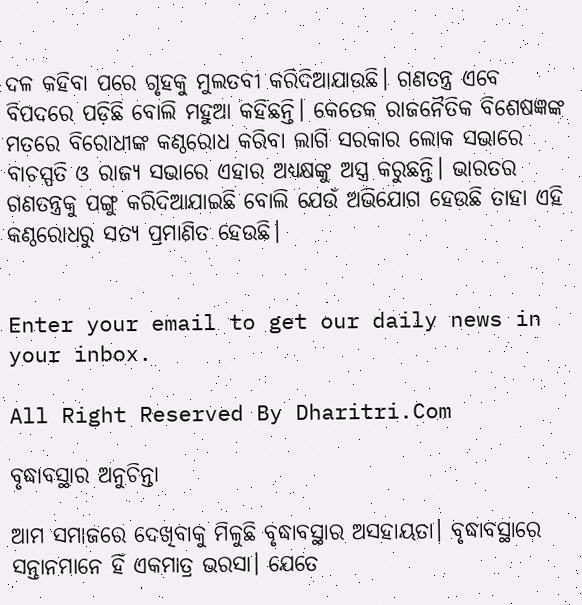ଦଳ କହିବା ପରେ ଗୃହକୁ ମୁଲତବୀ କରିଦିଆଯାଉଛି। ଗଣତନ୍ତ୍ର ଏବେ ବିପଦରେ ପଡ଼ିଛି ବୋଲି ମହୁଆ କହିଛନ୍ତି। କେତେକ ରାଜନୈତିକ ବିଶେଷଜ୍ଞଙ୍କ ମତରେ ବିରୋଧୀଙ୍କ କଣ୍ଠରୋଧ କରିବା ଲାଗି ସରକାର ଲୋକ ସଭାରେ ବାଚସ୍ପତି ଓ ରାଜ୍ୟ ସଭାରେ ଏହାର ଅଧ୍ୟକ୍ଷଙ୍କୁ ଅସ୍ତ୍ର କରୁଛନ୍ତି। ଭାରତର ଗଣତନ୍ତ୍ରକୁ ପଙ୍ଗୁ କରିଦିଆଯାଇଛି ବୋଲି ଯେଉଁ ଅଭିଯୋଗ ହେଉଛି ତାହା ଏହି କଣ୍ଠରୋଧରୁ ସତ୍ୟ ପ୍ରମାଣିତ ହେଉଛି।


Enter your email to get our daily news in your inbox.

All Right Reserved By Dharitri.Com

ବୃଦ୍ଧାବସ୍ଥାର ଅନୁଚିନ୍ତା

ଆମ ସମାଜରେ ଦେଖିବାକୁ ମିଳୁଛି ବୃଦ୍ଧାବସ୍ଥାର ଅସହାୟତା। ବୃଦ୍ଧାବସ୍ଥାରେ ସନ୍ତାନମାନେ ହିଁ ଏକମାତ୍ର ଭରସା। ଯେତେ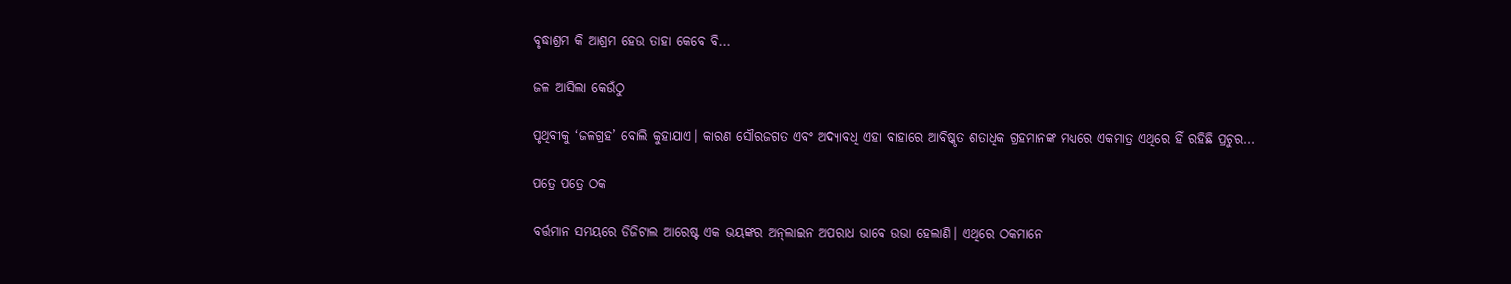ବୃଦ୍ଧାଶ୍ରମ କି ଆଶ୍ରମ ହେଉ ତାହା କେବେ ବି...

ଜଳ ଆସିଲା କେଉଁଠୁ

ପୃଥିବୀକୁ ‘ଜଳଗ୍ରହ’ ବୋଲି କୁହାଯାଏ। କାରଣ ସୌରଜଗତ ଏବଂ ଅଦ୍ୟାବଧି ଏହା ବାହାରେ ଆବିଷ୍କୃତ ଶତାଧିକ ଗ୍ରହମାନଙ୍କ ମଧ୍ୟରେ ଏକମାତ୍ର ଏଥିରେ ହିଁ ରହିଛି ପ୍ରଚୁର...

ପତ୍ରେ ପତ୍ରେ ଠକ

ବର୍ତ୍ତମାନ ସମୟରେ ଡିଜିଟାଲ ଆରେଷ୍ଟ ଏକ ଭୟଙ୍କର ଅନ୍‌ଲାଇନ ଅପରାଧ ଭାବେ ଉଭା ହେଲାଣି। ଏଥିରେ ଠକମାନେ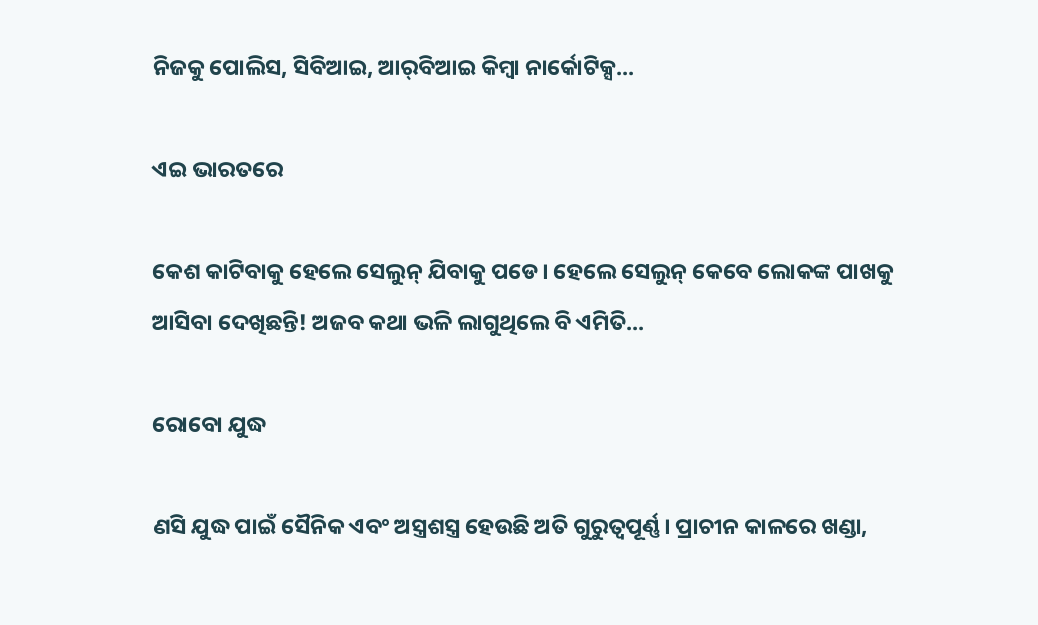ନିଜକୁ ପୋଲିସ, ସିବିଆଇ, ଆର୍‌ବିଆଇ କିମ୍ବା ନାର୍କୋଟିକ୍ସ...

ଏଇ ଭାରତରେ

କେଶ କାଟିବାକୁ ହେଲେ ସେଲୁନ୍‌ ଯିବାକୁ ପଡେ। ହେଲେ ସେଲୁନ୍‌ କେବେ ଲୋକଙ୍କ ପାଖକୁ ଆସିବା ଦେଖିଛନ୍ତି! ଅଜବ କଥା ଭଳି ଲାଗୁଥିଲେ ବି ଏମିତି...

ରୋବୋ ଯୁଦ୍ଧ

ଣସି ଯୁଦ୍ଧ ପାଇଁ ସୈନିକ ଏବଂ ଅସ୍ତ୍ରଶସ୍ତ୍ର ହେଉଛି ଅତି ଗୁରୁତ୍ୱପୂର୍ଣ୍ଣ। ପ୍ରାଚୀନ କାଳରେ ଖଣ୍ଡା,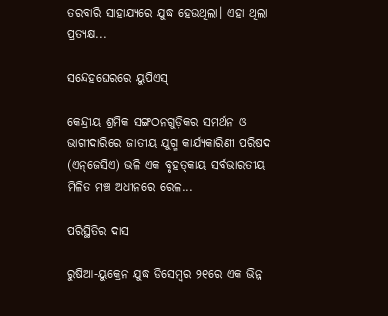ତରବାରି ସାହାଯ୍ୟରେ ଯୁଦ୍ଧ ହେଉଥିଲା। ଏହା ଥିଲା ପ୍ରତ୍ୟକ୍ଷ...

ସନ୍ଦେହଘେରରେ ୟୁପିଏସ୍‌

କେନ୍ଦ୍ରୀୟ ଶ୍ରମିକ ସଙ୍ଗଠନଗୁଡ଼ିକର ସମର୍ଥନ ଓ ଭାଗୀଦାରିରେ ଜାତୀୟ ଯୁଗ୍ମ କାର୍ଯ୍ୟକାରିଣୀ ପରିଷଦ (ଏନ୍‌ଜେସିଏ) ଭଳି ଏକ ବୃହତ୍‌କାୟ ସର୍ବଭାରତୀୟ ମିଳିତ ମଞ୍ଚ ଅଧୀନରେ ରେଳ...

ପରିସ୍ଥିତିର ଦାସ

ରୁଷିଆ-ୟୁକ୍ରେନ ଯୁଦ୍ଧ ଡିସେମ୍ବର ୨୧ରେ ଏକ ଭିନ୍ନ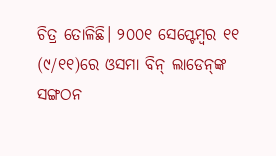ଚିତ୍ର ତୋଳିଛି। ୨୦୦୧ ସେପ୍ଟେମ୍ବର ୧୧ (୯/୧୧)ରେ ଓସମା ବିନ୍‌ ଲାଡେନ୍‌ଙ୍କ ସଙ୍ଗଠନ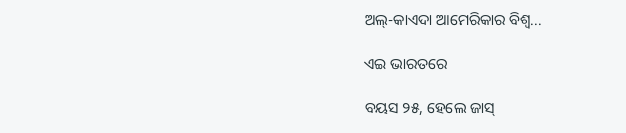ଅଲ୍‌-କାଏଦା ଆମେରିକାର ବିଶ୍ୱ...

ଏଇ ଭାରତରେ

ବୟସ ୨୫, ହେଲେ ଜାସ୍‌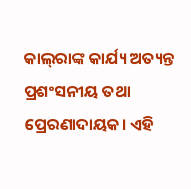କାଲ୍‌ରାଙ୍କ କାର୍ଯ୍ୟ ଅତ୍ୟନ୍ତ ପ୍ରଶଂସନୀୟ ତଥା ପ୍ରେରଣାଦାୟକ। ଏହି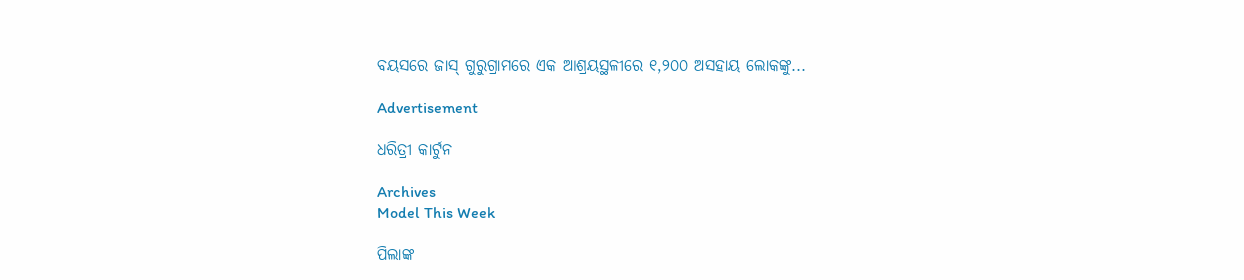ବୟସରେ ଜାସ୍‌ ଗୁରୁଗ୍ରାମରେ ଏକ ଆଶ୍ରୟସ୍ଥଳୀରେ ୧,୨୦୦ ଅସହାୟ ଲୋକଙ୍କୁ...

Advertisement

ଧରିତ୍ରୀ କାର୍ଟୁନ

Archives
Model This Week

ପିଲାଙ୍କ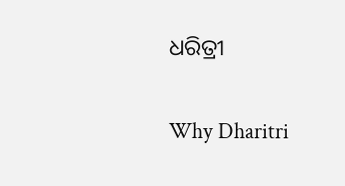ଧରିତ୍ରୀ

Why Dharitri